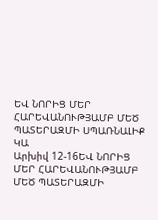ԵՎ ՆՈՐԻՑ ՄԵՐ ՀԱՐԵՎԱՆՈՒԹՅԱՄԲ ՄԵԾ ՊԱՏԵՐԱԶՄԻ ՍՊԱՌՆԱԼԻՔ ԿԱ
Արխիվ 12-16ԵՎ ՆՈՐԻՑ ՄԵՐ ՀԱՐԵՎԱՆՈՒԹՅԱՄԲ ՄԵԾ ՊԱՏԵՐԱԶՄԻ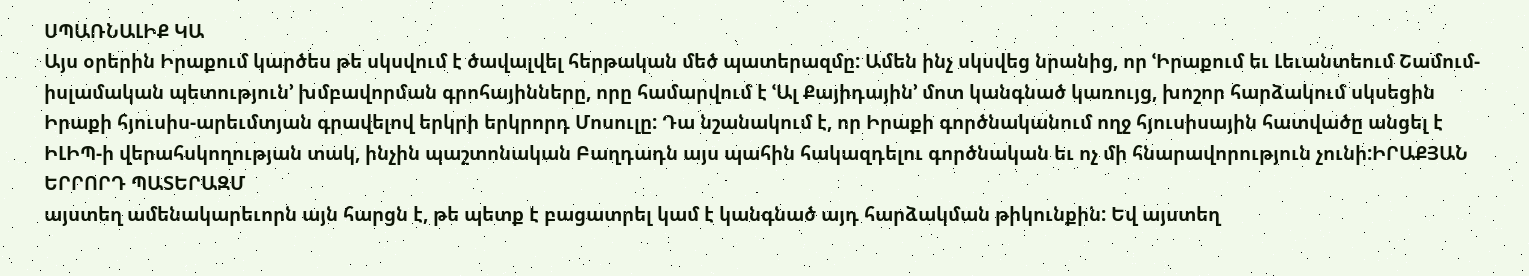ՍՊԱՌՆԱԼԻՔ ԿԱ
Այս օրերին Իրաքում կարծես թե սկսվում է ծավալվել հերթական մեծ պատերազմը: Ամեն ինչ սկսվեց նրանից, որ ՙԻրաքում եւ Լեւանտեում Շամում- իսլամական պետություն՚ խմբավորման գրոհայինները, որը համարվում է ՙԱլ Քայիդային՚ մոտ կանգնած կառույց, խոշոր հարձակում սկսեցին Իրաքի հյուսիս-արեւմտյան գրավելով երկրի երկրորդ Մոսուլը: Դա նշանակում է, որ Իրաքի գործնականում ողջ հյուսիսային հատվածը անցել է ԻԼԻՊ-ի վերահսկողության տակ, ինչին պաշտոնական Բաղդադն այս պահին հակազդելու գործնական եւ ոչ մի հնարավորություն չունի:ԻՐԱՔՅԱՆ ԵՐՐՈՐԴ ՊԱՏԵՐԱԶՄ
այստեղ ամենակարեւորն այն հարցն է, թե պետք է բացատրել կամ է կանգնած այդ հարձակման թիկունքին: Եվ այստեղ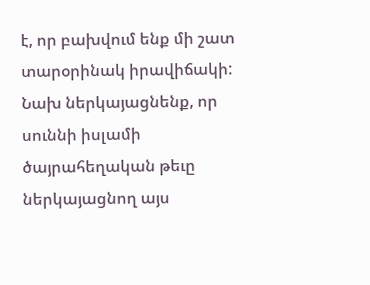է, որ բախվում ենք մի շատ տարօրինակ իրավիճակի: Նախ ներկայացնենք, որ սուննի իսլամի ծայրահեղական թեւը ներկայացնող այս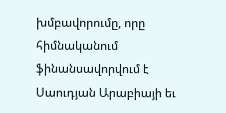խմբավորումը, որը հիմնականում ֆինանսավորվում է Սաուդյան Արաբիայի եւ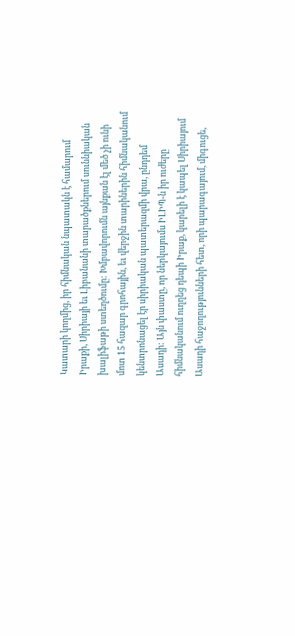Կատարի կողմից, իր հիմնական նպատակն է համարում Իրաքի, Սիրիայի եւ Լիբանանի տարածքներում սուննիական խալիֆաթի ստեղծումը: Խմբավորումն այնքան էլ մեծ չի ունի մոտ 15 հազար գրոհային, եւ վերջին տարիներին հիմնականում կենտրոնացել էր սիրիական պատերազմի վրա, ընդդեմ Ասադի: Այն փաստը, որ ներկայումս ԻԼԻՊ-ն իր ուժերը հիմնականում ուղղեց դեպի Իրաք, կարելի է կապել Սիրիայում Ասադի հաջողությունների հետ, որի պարագայում, միգուցե,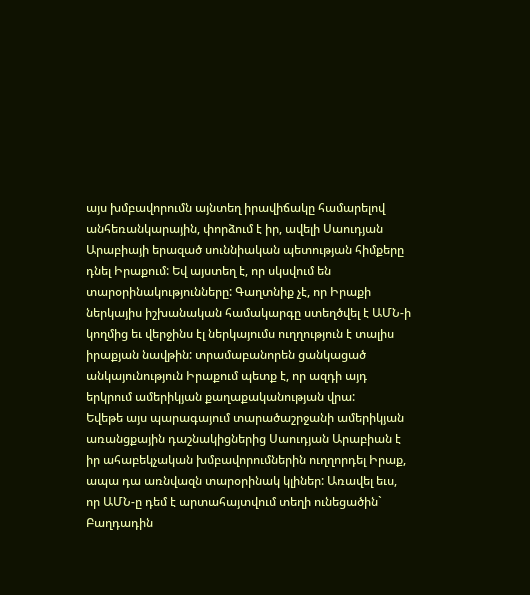այս խմբավորումն այնտեղ իրավիճակը համարելով անհեռանկարային, փորձում է իր, ավելի Սաուդյան Արաբիայի երազած սուննիական պետության հիմքերը դնել Իրաքում: Եվ այստեղ է, որ սկսվում են տարօրինակությունները: Գաղտնիք չէ, որ Իրաքի ներկայիս իշխանական համակարգը ստեղծվել է ԱՄՆ-ի կողմից եւ վերջինս էլ ներկայումս ուղղություն է տալիս իրաքյան նավթին: տրամաբանորեն ցանկացած անկայունություն Իրաքում պետք է, որ ազդի այդ երկրում ամերիկյան քաղաքականության վրա:
Եվեթե այս պարագայում տարածաշրջանի ամերիկյան առանցքային դաշնակիցներից Սաուդյան Արաբիան է իր ահաբեկչական խմբավորումներին ուղղորդել Իրաք, ապա դա առնվազն տարօրինակ կլիներ: Առավել եւս, որ ԱՄՆ-ը դեմ է արտահայտվում տեղի ունեցածին` Բաղդադին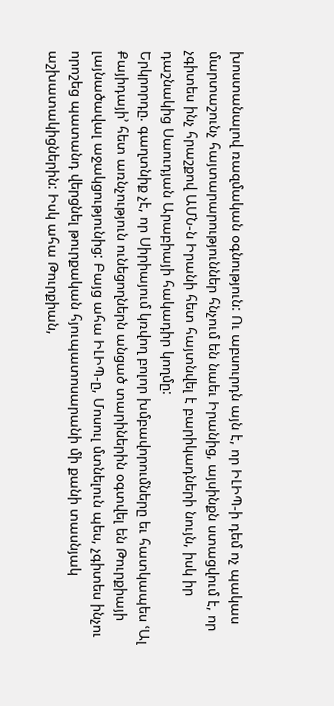խոստանալով ռազմական օգնություն: Ու աբսուրդն այն է, որ ԻԼԻՊ-ի դեմ ոչ պակաս մարտաշունչ հայտարարություններ հնչում են նաեւ Իրանից, այսինքն ստացվում է, որ չգիտես ինչ հրաշքով ԱՄՆ-ն Իրանի հետ հայտնվել է բարիկադների նույն, իսկ իր դաշնակից Սաուդյան Արաբիայի հակադիր կողմը:
Երկրորդը. գաղտնիք չէ, որ Սիրիայում կռվող բոլոր խմբավորումները եւ հատկապես ՙԱլ Քայիդայի՚ հետ առնչություն ունեցողներն անցած տարիներին օգտվել են Թուրքիայի լայնածավալ աջակցությունից: Բայց ահա ԻԼԻՊ-ը, Մոսուլ մտնելուն պես, չգիտես ինչու որոշեց պատանդ վերցնել թուրքական հյուպատոսարանի մի քանի տասնյակ աշխատակիցներին: Իսկ ահա Թուրքիան,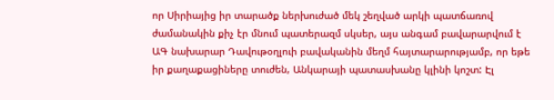որ Սիրիայից իր տարածք ներխուժած մեկ շեղված արկի պատճառով ժամանակին քիչ էր մնում պատերազմ սկսեր, այս անգամ բավարարվում է ԱԳ նախարար Դավութօղլուի բավականին մեղմ հայտարարությամբ, որ եթե իր քաղաքացիները տուժեն, Անկարայի պատասխանը կլինի կոշտ: Էլ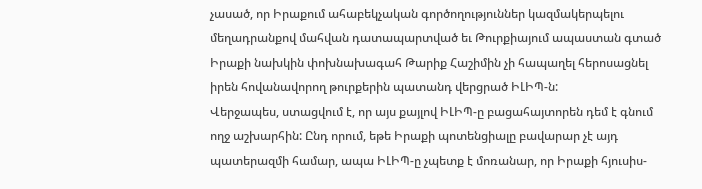չասած, որ Իրաքում ահաբեկչական գործողություններ կազմակերպելու մեղադրանքով մահվան դատապարտված եւ Թուրքիայում ապաստան գտած Իրաքի նախկին փոխնախագահ Թարիք Հաշիմին չի հապաղել հերոսացնել իրեն հովանավորող թուրքերին պատանդ վերցրած ԻԼԻՊ-ն:
Վերջապես, ստացվում է, որ այս քայլով ԻԼԻՊ-ը բացահայտորեն դեմ է գնում ողջ աշխարհին: Ընդ որում, եթե Իրաքի պոտենցիալը բավարար չէ այդ պատերազմի համար, ապա ԻԼԻՊ-ը չպետք է մոռանար, որ Իրաքի հյուսիս-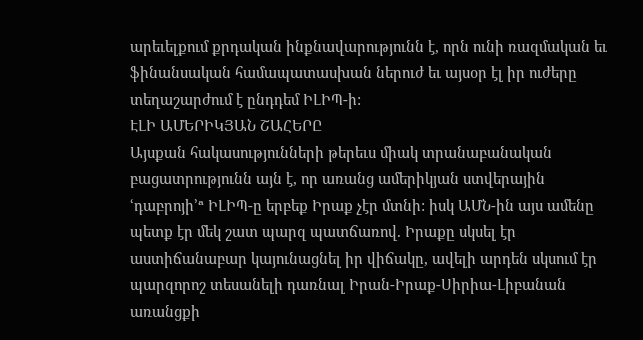արեւելքում քրդական ինքնավարությունն է, որն ունի ռազմական եւ ֆինանսական համապատասխան ներուժ եւ այսօր էլ իր ուժերը տեղաշարժում է ընդդեմ ԻԼԻՊ-ի:
ԷԼԻ ԱՄԵՐԻԿՅԱՆ ՇԱՀԵՐԸ
Այսքան հակասությունների թերեւս միակ տրանաբանական բացատրությունն այն է, որ առանց ամերիկյան ստվերային ՙդաբրոյի՚ª ԻԼԻՊ-ը երբեք Իրաք չէր մտնի: իսկ ԱՄՆ-ին այս ամենը պետք էր մեկ շատ պարզ պատճառով. Իրաքը սկսել էր աստիճանաբար կայունացնել իր վիճակը, ավելի արդեն սկսում էր պարզորոշ տեսանելի դառնալ Իրան-Իրաք-Սիրիա-Լիբանան առանցքի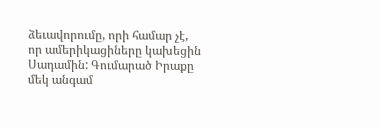ձեւավորումը, որի համար չէ, որ ամերիկացիները կախեցին Սադամին: Գումարած Իրաքը մեկ անգամ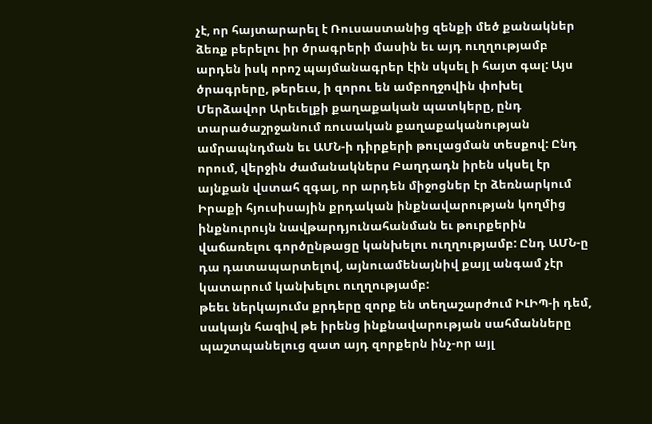չէ, որ հայտարարել է Ռուսաստանից զենքի մեծ քանակներ ձեռք բերելու իր ծրագրերի մասին եւ այդ ուղղությամբ արդեն իսկ որոշ պայմանագրեր էին սկսել ի հայտ գալ: Այս ծրագրերը, թերեւս, ի զորու են ամբողջովին փոխել Մերձավոր Արեւելքի քաղաքական պատկերը, ընդ տարածաշրջանում ռուսական քաղաքականության ամրապնդման եւ ԱՄՆ-ի դիրքերի թուլացման տեսքով: Ընդ որում, վերջին ժամանակներս Բաղդադն իրեն սկսել էր այնքան վստահ զգալ, որ արդեն միջոցներ էր ձեռնարկում Իրաքի հյուսիսային քրդական ինքնավարության կողմից ինքնուրույն նավթարդյունահանման եւ թուրքերին վաճառելու գործընթացը կանխելու ուղղությամբ: Ընդ ԱՄՆ-ը դա դատապարտելով, այնուամենայնիվ քայլ անգամ չէր կատարում կանխելու ուղղությամբ:
թեեւ ներկայումս քրդերը զորք են տեղաշարժում ԻԼԻՊ-ի դեմ, սակայն հազիվ թե իրենց ինքնավարության սահմանները պաշտպանելուց զատ այդ զորքերն ինչ-որ այլ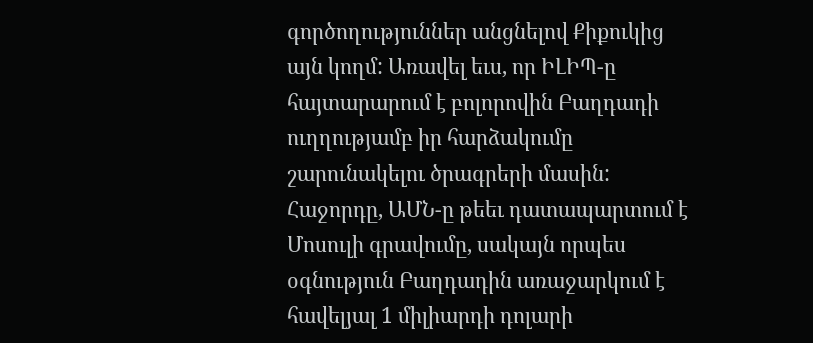գործողություններ անցնելով Քիքուկից այն կողմ: Առավել եւս, որ ԻԼԻՊ-ը հայտարարում է բոլորովին Բաղդադի ուղղությամբ իր հարձակումը շարունակելու ծրագրերի մասին: Հաջորդը, ԱՄՆ-ը թեեւ դատապարտում է Մոսուլի գրավումը, սակայն որպես օգնություն Բաղդադին առաջարկում է հավելյալ 1 միլիարդի դոլարի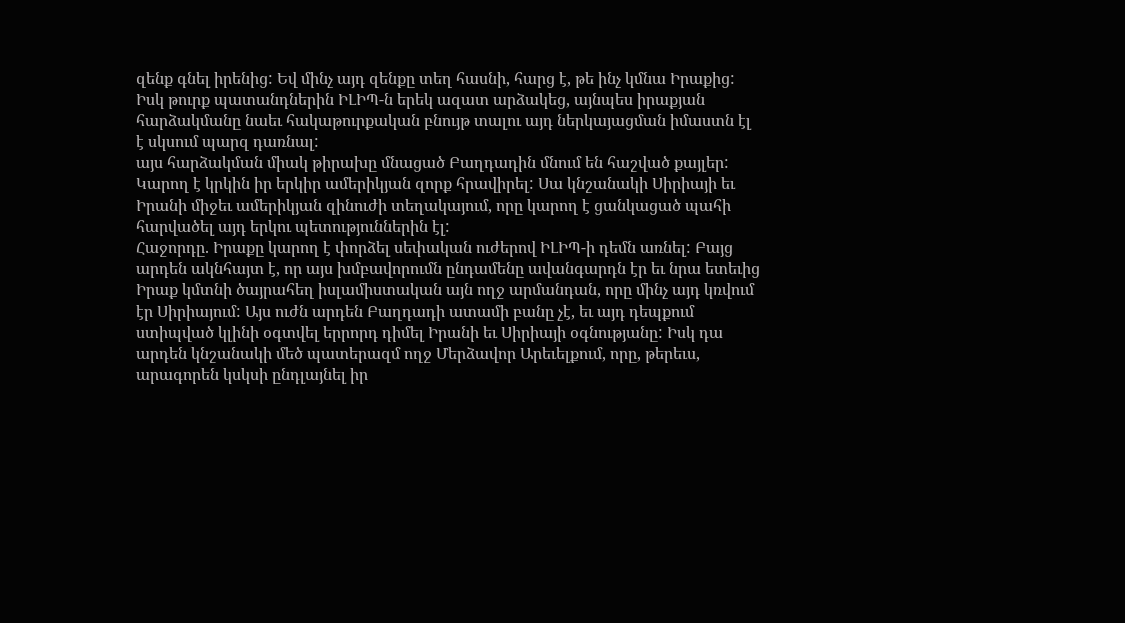զենք գնել իրենից: Եվ մինչ այդ զենքը տեղ հասնի, հարց է, թե ինչ կմնա Իրաքից: Իսկ թուրք պատանդներին ԻԼԻՊ-ն երեկ ազատ արձակեց, այնպես իրաքյան հարձակմանը նաեւ հակաթուրքական բնույթ տալու այդ ներկայացման իմաստն էլ է սկսում պարզ դառնալ:
այս հարձակման միակ թիրախը մնացած Բաղդադին մնում են հաշված քայլեր: Կարող է կրկին իր երկիր ամերիկյան զորք հրավիրել: Սա կնշանակի Սիրիայի եւ Իրանի միջեւ ամերիկյան զինուժի տեղակայում, որը կարող է ցանկացած պահի հարվածել այդ երկու պետություններին էլ:
Հաջորդը. Իրաքը կարող է փորձել սեփական ուժերով ԻԼԻՊ-ի դեմն առնել: Բայց արդեն ակնհայտ է, որ այս խմբավորումն ընդամենը ավանգարդն էր եւ նրա ետեւից Իրաք կմտնի ծայրահեղ իսլամիստական այն ողջ արմանդան, որը մինչ այդ կռվում էր Սիրիայում: Այս ուժն արդեն Բաղդադի ատամի բանը չէ, եւ այդ դեպքում ստիպված կլինի օգտվել երրորդ դիմել Իրանի եւ Սիրիայի օգնությանը: Իսկ դա արդեն կնշանակի մեծ պատերազմ ողջ Մերձավոր Արեւելքում, որը, թերեւս, արագորեն կսկսի ընդլայնել իր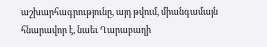աշխարհագրությունը, այդ թվում, միանգամայն հնարավոր է, նաեւ Ղարաբաղի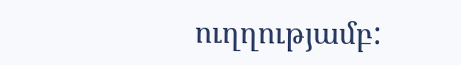ուղղությամբ: